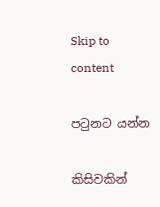Skip to content

පටුනට යන්න

කිසිවකින්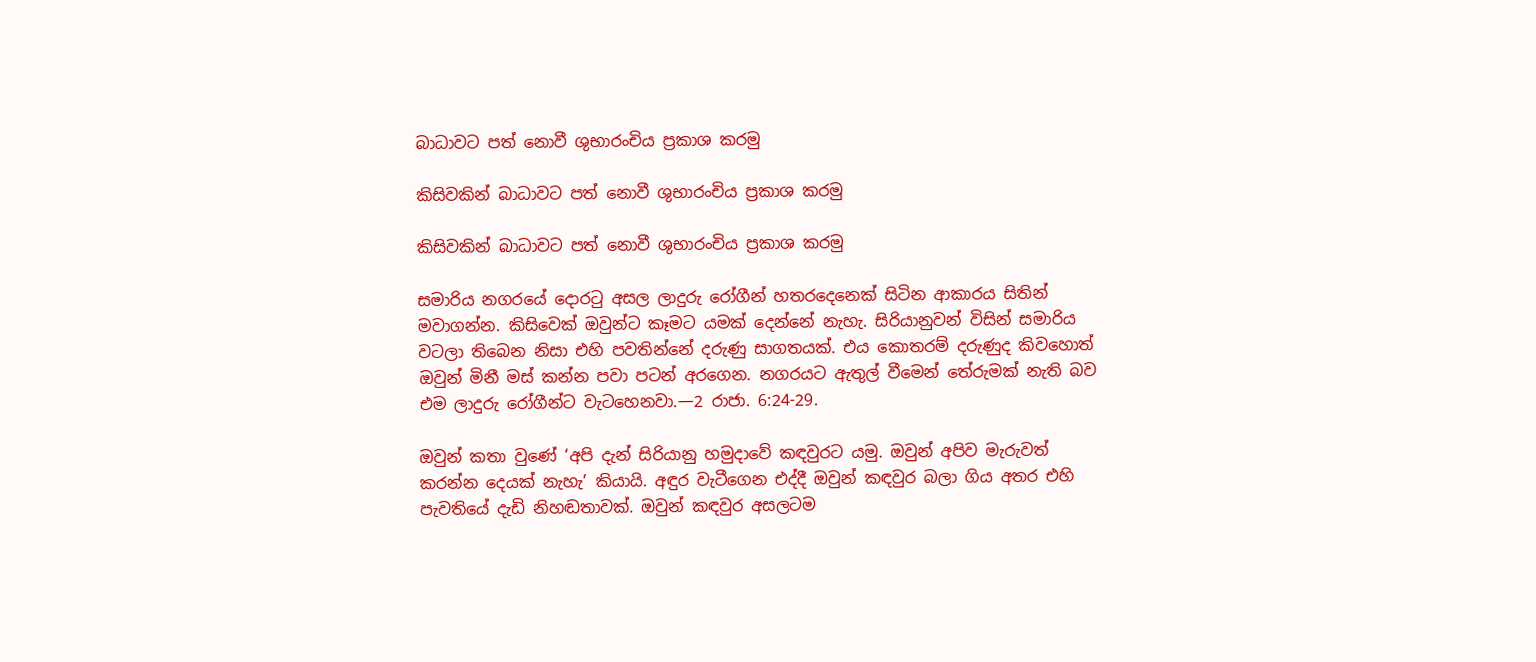බාධාවට පත් නොවී ශුභාරංචිය ප්‍රකාශ කරමු

කිසිවකින් බාධාවට පත් නොවී ශුභාරංචිය ප්‍රකාශ කරමු

කිසිවකින් බාධාවට පත් නොවී ශුභාරංචිය ප්‍රකාශ කරමු

සමාරිය නගරයේ දොරටු අසල ලාදුරු රෝගීන් හතරදෙනෙක් සිටින ආකාරය සිතින් මවාගන්න. කිසිවෙක් ඔවුන්ට කෑමට යමක් දෙන්නේ නැහැ. සිරියානුවන් විසින් සමාරිය වටලා තිබෙන නිසා එහි පවතින්නේ දරුණු සාගතයක්. එය කොතරම් දරුණුද කිවහොත් ඔවුන් මිනී මස් කන්න පවා පටන් අරගෙන. නගරයට ඇතුල් වීමෙන් තේරුමක් නැති බව එම ලාදුරු රෝගීන්ට වැටහෙනවා.—2 රාජා. 6:24-29.

ඔවුන් කතා වුණේ ‘අපි දැන් සිරියානු හමුදාවේ කඳවුරට යමු. ඔවුන් අපිව මැරුවත් කරන්න දෙයක් නැහැ’ කියායි. අඳුර වැටීගෙන එද්දී ඔවුන් කඳවුර බලා ගිය අතර එහි පැවතියේ දැඩි නිහඬතාවක්. ඔවුන් කඳවුර අසලටම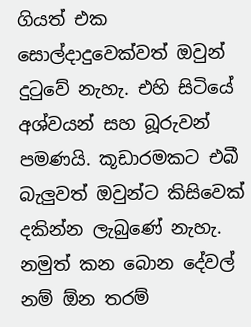ගියත් එක සොල්දාදුවෙක්වත් ඔවුන් දුටුවේ නැහැ. එහි සිටියේ අශ්වයන් සහ බූරුවන් පමණයි. කූඩාරමකට එබී බැලුවත් ඔවුන්ට කිසිවෙක් දකින්න ලැබුණේ නැහැ. නමුත් කන බොන දේවල් නම් ඕන තරම්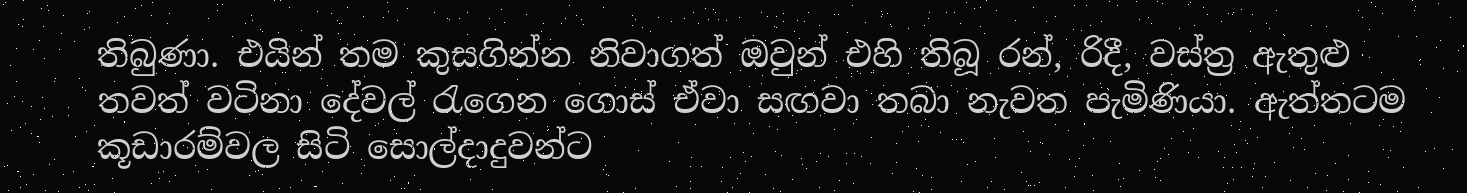තිබුණා. එයින් තම කුසගින්න නිවාගත් ඔවුන් එහි තිබූ රන්, රිදී, වස්ත්‍ර ඇතුළු තවත් වටිනා දේවල් රැගෙන ගොස් ඒවා සඟවා තබා නැවත පැමිණියා. ඇත්තටම කූඩාරම්වල සිටි සොල්දාදුවන්ට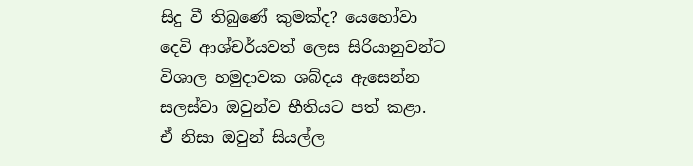සිදු වී තිබුණේ කුමක්ද? යෙහෝවා දෙවි ආශ්චර්යවත් ලෙස සිරියානුවන්ට විශාල හමුදාවක ශබ්දය ඇසෙන්න සලස්වා ඔවුන්ව භීතියට පත් කළා. ඒ නිසා ඔවුන් සියල්ල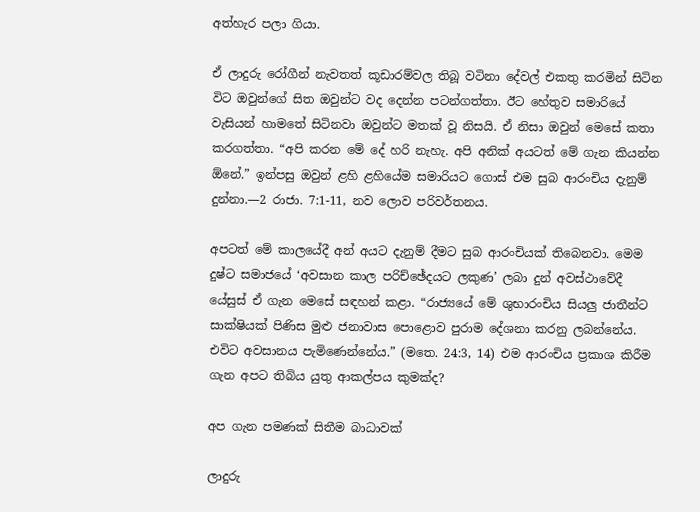අත්හැර පලා ගියා.

ඒ ලාදුරු රෝගීන් නැවතත් කූඩාරම්වල තිබූ වටිනා දේවල් එකතු කරමින් සිටින විට ඔවුන්ගේ සිත ඔවුන්ට වද දෙන්න පටන්ගත්තා. ඊට හේතුව සමාරියේ වැසියන් හාමතේ සිටිනවා ඔවුන්ට මතක් වූ නිසයි. ඒ නිසා ඔවුන් මෙසේ කතා කරගත්තා. “අපි කරන මේ දේ හරි නැහැ. අපි අනික් අයටත් මේ ගැන කියන්න ඕනේ.” ඉන්පසු ඔවුන් ළහි ළහියේම සමාරියට ගොස් එම සුබ ආරංචිය දැනුම් දුන්නා.—2 රාජා. 7:1-11, නව ලොව පරිවර්තනය.

අපටත් මේ කාලයේදී අන් අයට දැනුම් දීමට සුබ ආරංචියක් තිබෙනවා. මෙම දුෂ්ට සමාජයේ ‘අවසාන කාල පරිච්ඡේදයට ලකුණ’ ලබා දුන් අවස්ථාවේදී යේසුස් ඒ ගැන මෙසේ සඳහන් කළා. “රාජ්‍යයේ මේ ශුභාරංචිය සියලු ජාතීන්ට සාක්ෂියක් පිණිස මුළු ජනාවාස පොළොව පුරාම දේශනා කරනු ලබන්නේය. එවිට අවසානය පැමිණෙන්නේය.” (මතෙ. 24:3, 14) එම ආරංචිය ප්‍රකාශ කිරීම ගැන අපට තිබිය යුතු ආකල්පය කුමක්ද?

අප ගැන පමණක් සිතීම බාධාවක්

ලාදුරු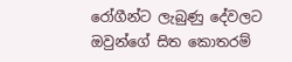රෝගීන්ට ලැබුණු දේවලට ඔවුන්ගේ සිත කොතරම්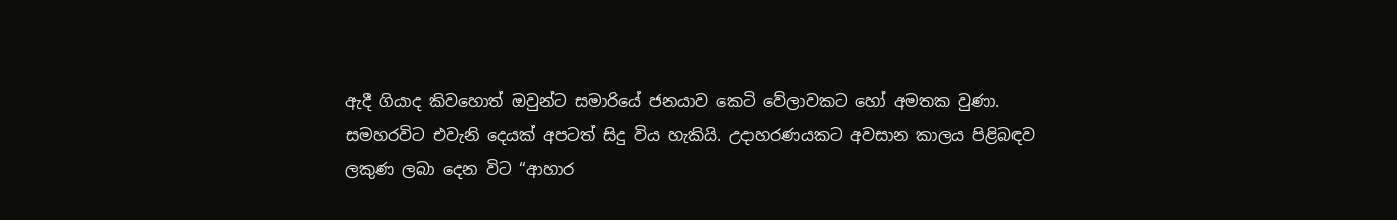ඇදී ගියාද කිවහොත් ඔවුන්ට සමාරියේ ජනයාව කෙටි වේලාවකට හෝ අමතක වුණා. සමහරවිට එවැනි දෙයක් අපටත් සිදු විය හැකියි. උදාහරණයකට අවසාන කාලය පිළිබඳව ලකුණ ලබා දෙන විට “ආහාර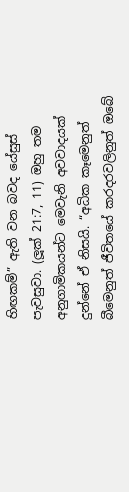හිඟකම්” ඇති වන බවද යේසුස් පැවසුවා. (ලූක් 21:7, 11) ඔහු තම අනුගාමිකයන්ට මෙවැනි අවවාදයක් දුන්නේ ඒ නිසයි. “අධික කෑමෙනුත් බීමෙනුත් ජීවිතයේ කරදරවලිනුත් ඔබේ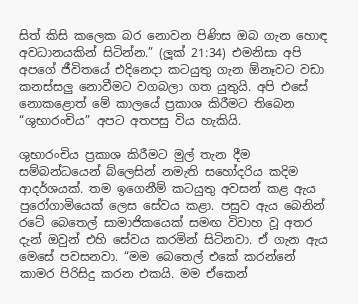සිත් කිසි කලෙක බර නොවන පිණිස ඔබ ගැන හොඳ අවධානයකින් සිටින්න.” (ලූක් 21:34) එමනිසා අපි අපගේ ජීවිතයේ එදිනෙදා කටයුතු ගැන ඕනෑවට වඩා කනස්සලු නොවීමට වගබලා ගත යුතුයි. අපි එසේ නොකළොත් මේ කාලයේ ප්‍රකාශ කිරීමට තිබෙන “ශුභාරංචිය” අපට අතපසු විය හැකියි.

ශුභාරංචිය ප්‍රකාශ කිරීමට මුල් තැන දීම සම්බන්ධයෙන් බ්ලෙසින් නමැති සහෝදරිය කදිම ආදර්ශයක්. තම ඉගෙනීම් කටයුතු අවසන් කළ ඇය පුරෝගාමියෙක් ලෙස සේවය කළා. පසුව ඇය බෙනින් රටේ බෙතෙල් සාමාජිකයෙක් සමඟ විවාහ වූ අතර දැන් ඔවුන් එහි සේවය කරමින් සිටිනවා. ඒ ගැන ඇය මෙසේ පවසනවා. “මම බෙතෙල් එකේ කරන්නේ කාමර පිරිසිදු කරන එකයි. මම ඒකෙන්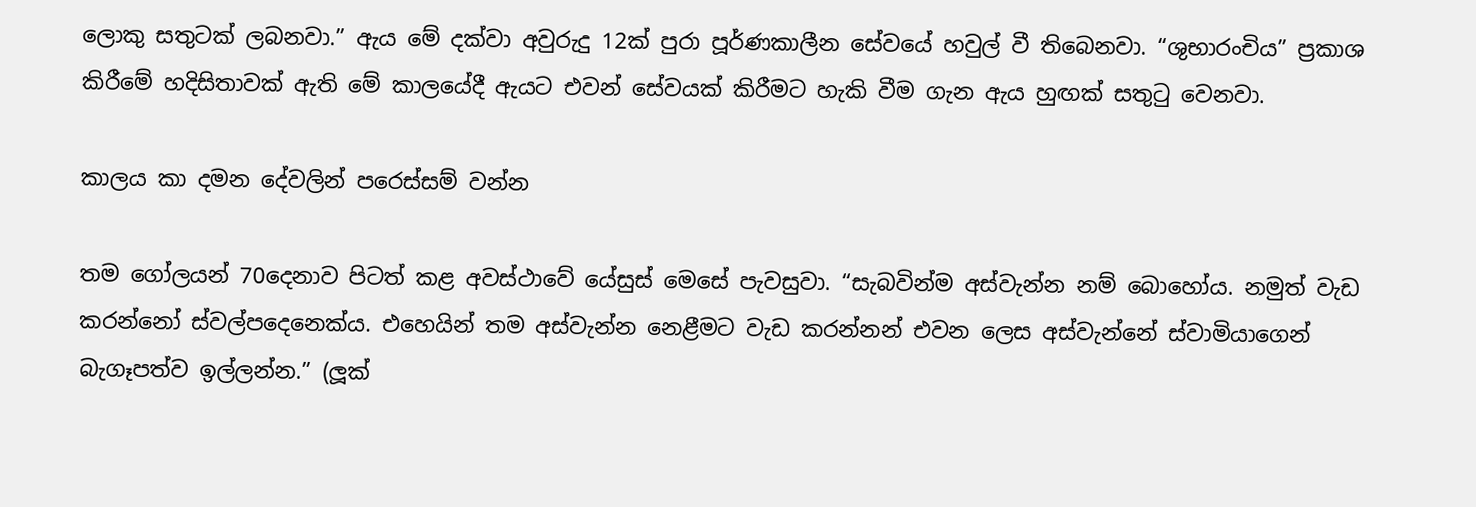ලොකු සතුටක් ලබනවා.” ඇය මේ දක්වා අවුරුදු 12ක් පුරා පූර්ණකාලීන සේවයේ හවුල් වී තිබෙනවා. “ශුභාරංචිය” ප්‍රකාශ කිරීමේ හදිසිතාවක් ඇති මේ කාලයේදී ඇයට එවන් සේවයක් කිරීමට හැකි වීම ගැන ඇය හුඟක් සතුටු වෙනවා.

කාලය කා දමන දේවලින් පරෙස්සම් වන්න

තම ගෝලයන් 70දෙනාව පිටත් කළ අවස්ථාවේ යේසුස් මෙසේ පැවසුවා. “සැබවින්ම අස්වැන්න නම් බොහෝය. නමුත් වැඩ කරන්නෝ ස්වල්පදෙනෙක්ය. එහෙයින් තම අස්වැන්න නෙළීමට වැඩ කරන්නන් එවන ලෙස අස්වැන්නේ ස්වාමියාගෙන් බැගෑපත්ව ඉල්ලන්න.” (ලූක්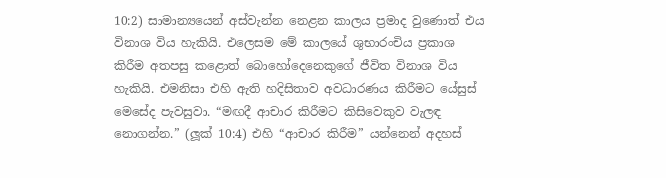10:2) සාමාන්‍යයෙන් අස්වැන්න නෙළන කාලය ප්‍රමාද වුණොත් එය විනාශ විය හැකියි. එලෙසම මේ කාලයේ ශුභාරංචිය ප්‍රකාශ කිරීම අතපසු කළොත් බොහෝදෙනෙකුගේ ජීවිත විනාශ විය හැකියි. එමනිසා එහි ඇති හදිසිතාව අවධාරණය කිරීමට යේසුස් මෙසේද පැවසුවා. “මඟදී ආචාර කිරීමට කිසිවෙකුව වැලඳ නොගන්න.” (ලූක් 10:4) එහි “ආචාර කිරීම” යන්නෙන් අදහස්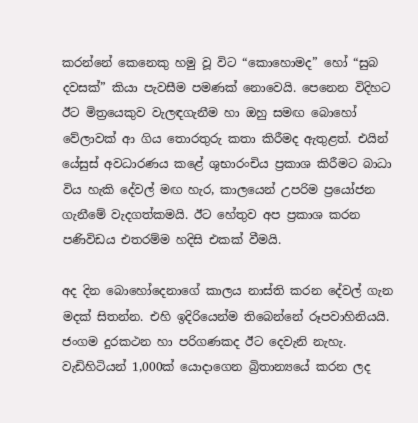කරන්නේ කෙනෙකු හමු වූ විට “කොහොමද” හෝ “සුබ දවසක්” කියා පැවසීම පමණක් නොවෙයි. පෙනෙන විදිහට ඊට මිත්‍රයෙකුව වැලඳගැනීම හා ඔහු සමඟ බොහෝ වේලාවක් ආ ගිය තොරතුරු කතා කිරීමද ඇතුළත්. එයින් යේසුස් අවධාරණය කළේ ශුභාරංචිය ප්‍රකාශ කිරීමට බාධා විය හැකි දේවල් මඟ හැර, කාලයෙන් උපරිම ප්‍රයෝජන ගැනීමේ වැදගත්කමයි. ඊට හේතුව අප ප්‍රකාශ කරන පණිවිඩය එතරම්ම හදිසි එකක් වීමයි.

අද දින බොහෝදෙනාගේ කාලය නාස්ති කරන දේවල් ගැන මදක් සිතන්න. එහි ඉදිරියෙන්ම තිබෙන්නේ රූපවාහිනියයි. ජංගම දුරකථන හා පරිගණකද ඊට දෙවැනි නැහැ. වැඩිහිටියන් 1,000ක් යොදාගෙන බ්‍රිතාන්‍යයේ කරන ලද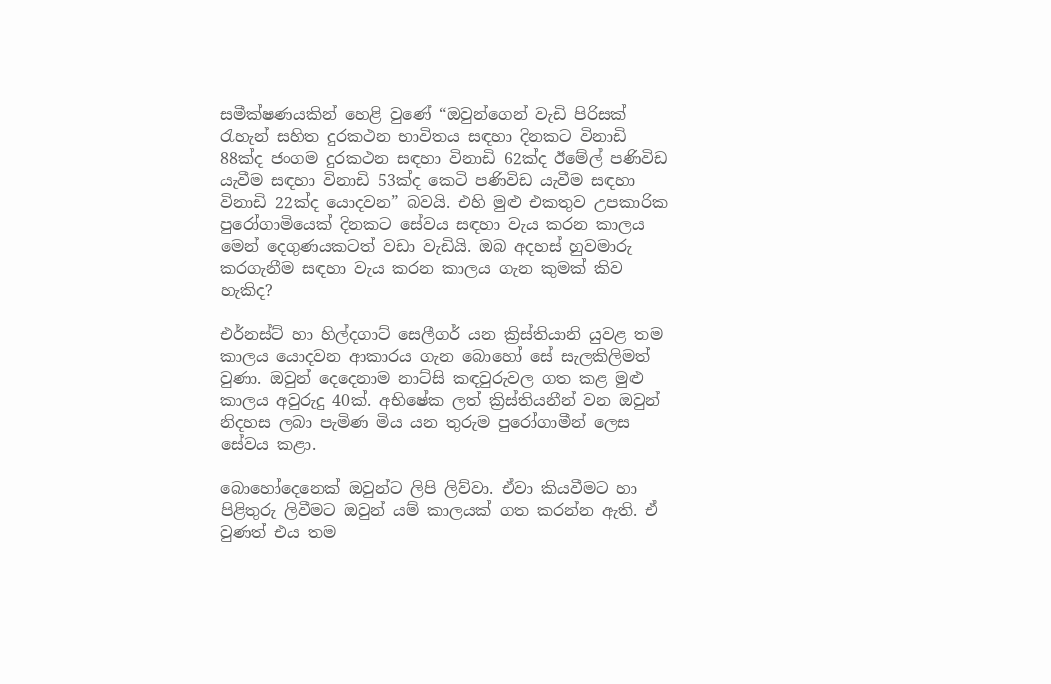සමීක්ෂණයකින් හෙළි වුණේ “ඔවුන්ගෙන් වැඩි පිරිසක් රැහැන් සහිත දුරකථන භාවිතය සඳහා දිනකට විනාඩි 88ක්ද ජංගම දුරකථන සඳහා විනාඩි 62ක්ද ඊමේල් පණිවිඩ යැවීම සඳහා විනාඩි 53ක්ද කෙටි පණිවිඩ යැවීම සඳහා විනාඩි 22ක්ද යොදවන” බවයි. එහි මුළු එකතුව උපකාරික පුරෝගාමියෙක් දිනකට සේවය සඳහා වැය කරන කාලය මෙන් දෙගුණයකටත් වඩා වැඩියි. ඔබ අදහස් හුවමාරු කරගැනීම සඳහා වැය කරන කාලය ගැන කුමක් කිව හැකිද?

එර්නස්ට් හා හිල්දගාට් සෙලීගර් යන ක්‍රිස්තියානි යුවළ තම කාලය යොදවන ආකාරය ගැන බොහෝ සේ සැලකිලිමත් වුණා. ඔවුන් දෙදෙනාම නාට්සි කඳවුරුවල ගත කළ මුළු කාලය අවුරුදු 40ක්. අභිෂේක ලත් ක්‍රිස්තියනීන් වන ඔවුන් නිදහස ලබා පැමිණ මිය යන තුරුම පුරෝගාමීන් ලෙස සේවය කළා.

බොහෝදෙනෙක් ඔවුන්ට ලිපි ලිව්වා. ඒවා කියවීමට හා පිළිතුරු ලිවීමට ඔවුන් යම් කාලයක් ගත කරන්න ඇති. ඒ වුණත් එය තම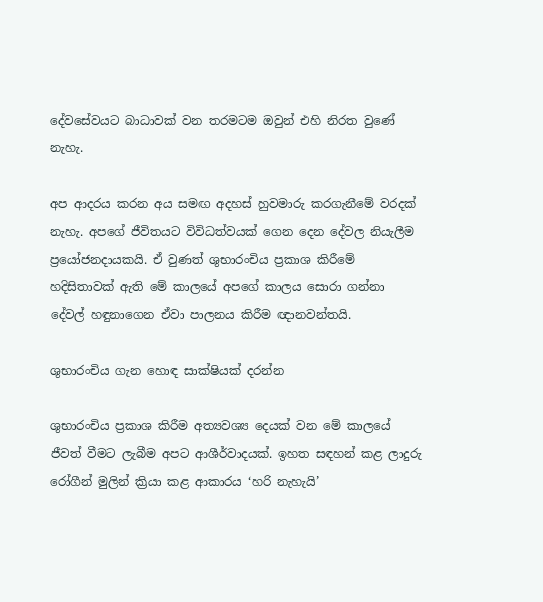දේවසේවයට බාධාවක් වන තරමටම ඔවුන් එහි නිරත වුණේ නැහැ.

අප ආදරය කරන අය සමඟ අදහස් හුවමාරු කරගැනීමේ වරදක් නැහැ. අපගේ ජීවිතයට විවිධත්වයක් ගෙන දෙන දේවල නියැලීම ප්‍රයෝජනදායකයි. ඒ වුණත් ශුභාරංචිය ප්‍රකාශ කිරීමේ හදිසිතාවක් ඇති මේ කාලයේ අපගේ කාලය සොරා ගන්නා දේවල් හඳුනාගෙන ඒවා පාලනය කිරීම ඥානවන්තයි.

ශුභාරංචිය ගැන හොඳ සාක්ෂියක් දරන්න

ශුභාරංචිය ප්‍රකාශ කිරීම අත්‍යවශ්‍ය දෙයක් වන මේ කාලයේ ජීවත් වීමට ලැබීම අපට ආශීර්වාදයක්. ඉහත සඳහන් කළ ලාදුරු රෝගීන් මුලින් ක්‍රියා කළ ආකාරය ‘හරි නැහැයි’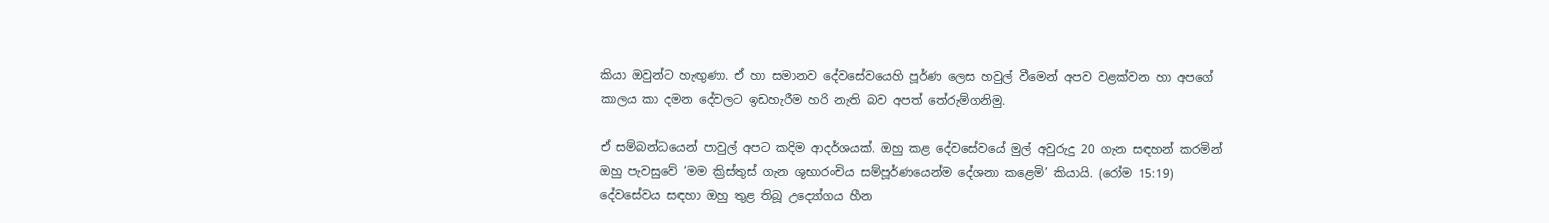කියා ඔවුන්ට හැඟුණා. ඒ හා සමානව දේවසේවයෙහි පූර්ණ ලෙස හවුල් වීමෙන් අපව වළක්වන හා අපගේ කාලය කා දමන දේවලට ඉඩහැරීම හරි නැති බව අපත් තේරුම්ගනිමු.

ඒ සම්බන්ධයෙන් පාවුල් අපට කදිම ආදර්ශයක්. ඔහු කළ දේවසේවයේ මුල් අවුරුදු 20 ගැන සඳහන් කරමින් ඔහු පැවසුවේ ‘මම ක්‍රිස්තුස් ගැන ශුභාරංචිය සම්පූර්ණයෙන්ම දේශනා කළෙමි’ කියායි. (රෝම 15:19) දේවසේවය සඳහා ඔහු තුළ තිබූ උද්‍යෝගය හීන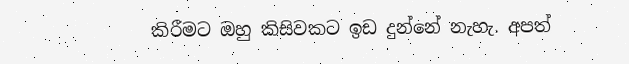කිරීමට ඔහු කිසිවකට ඉඩ දුන්නේ නැහැ. අපත්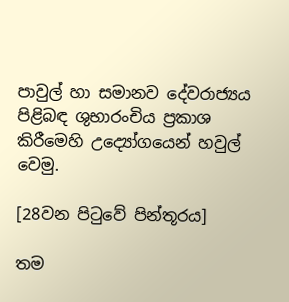පාවුල් හා සමානව දේවරාජ්‍යය පිළිබඳ ශුභාරංචිය ප්‍රකාශ කිරීමෙහි උද්‍යෝගයෙන් හවුල් වෙමු.

[28වන පිටුවේ පින්තූරය]

තම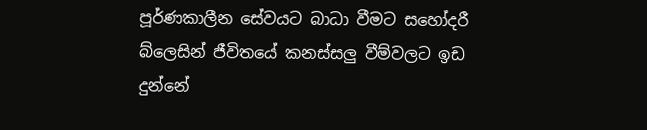පූර්ණකාලීන සේවයට බාධා වීමට සහෝදරී බ්ලෙසින් ජීවිතයේ කනස්සලු වීම්වලට ඉඩ දුන්නේ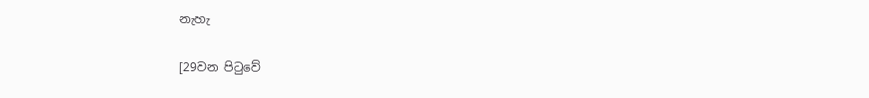නැහැ

[29වන පිටුවේ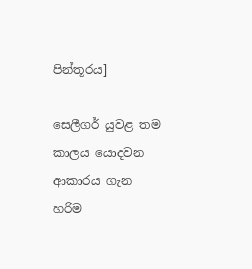පින්තූරය]

සෙලීගර් යුවළ තම කාලය යොදවන ආකාරය ගැන හරිම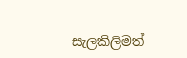සැලකිලිමත්